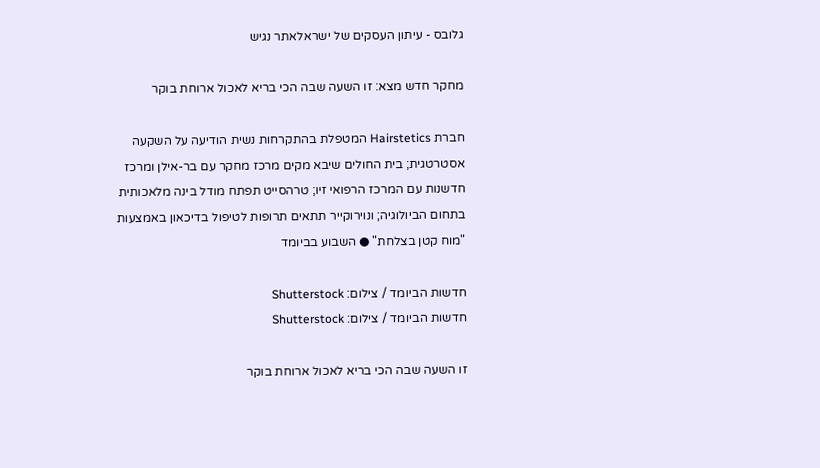גלובס - עיתון העסקים של ישראלאתר נגיש

מחקר חדש מצא: זו השעה שבה הכי בריא לאכול ארוחת בוקר

חברת Hairstetics המטפלת בהתקרחות נשית הודיעה על השקעה אסטרטגית; בית החולים שיבא מקים מרכז מחקר עם בר-אילן ומרכז חדשנות עם המרכז הרפואי זיו; טרהסייט תפתח מודל בינה מלאכותית בתחום הביולוגיה; ונוירוקייר תתאים תרופות לטיפול בדיכאון באמצעות "מוח קטן בצלחת" ● השבוע בביומד

חדשות הביומד / צילום: Shutterstock
חדשות הביומד / צילום: Shutterstock

זו השעה שבה הכי בריא לאכול ארוחת בוקר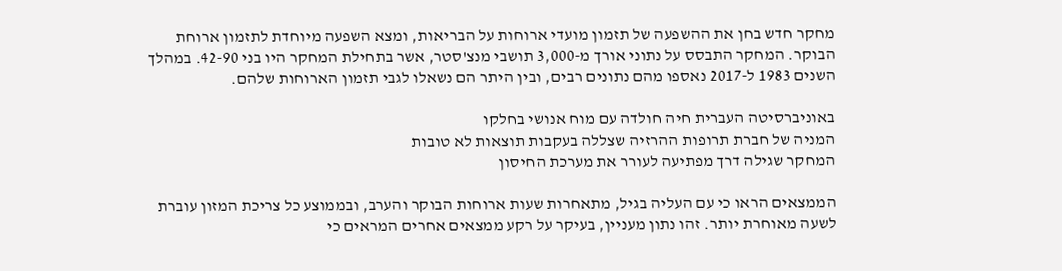מחקר חדש בחן את ההשפעה של תזמון מועדי ארוחות על הבריאות, ומצא השפעה מיוחדת לתזמון ארוחת הבוקר. המחקר התבסס על נתוני אורך מ-3,000 תושבי מנצ'סטר, אשר בתחילת המחקר היו בני 42-90. במהלך השנים 1983 ל-2017 נאספו מהם נתונים רבים, ובין היתר הם נשאלו לגבי תזמון הארוחות שלהם.

באוניברסיטה העברית חיה חולדה עם מוח אנושי בחלקו
המניה של חברת תרופות ההרזיה שצללה בעקבות תוצאות לא טובות
המחקר שגילה דרך מפתיעה לעורר את מערכת החיסון

הממצאים הראו כי עם העליה בגיל, מתאחרות שעות ארוחות הבוקר והערב, ובממוצע כל צריכת המזון עוברת לשעה מאוחרת יותר. זהו נתון מעניין, בעיקר על רקע ממצאים אחרים המראים כי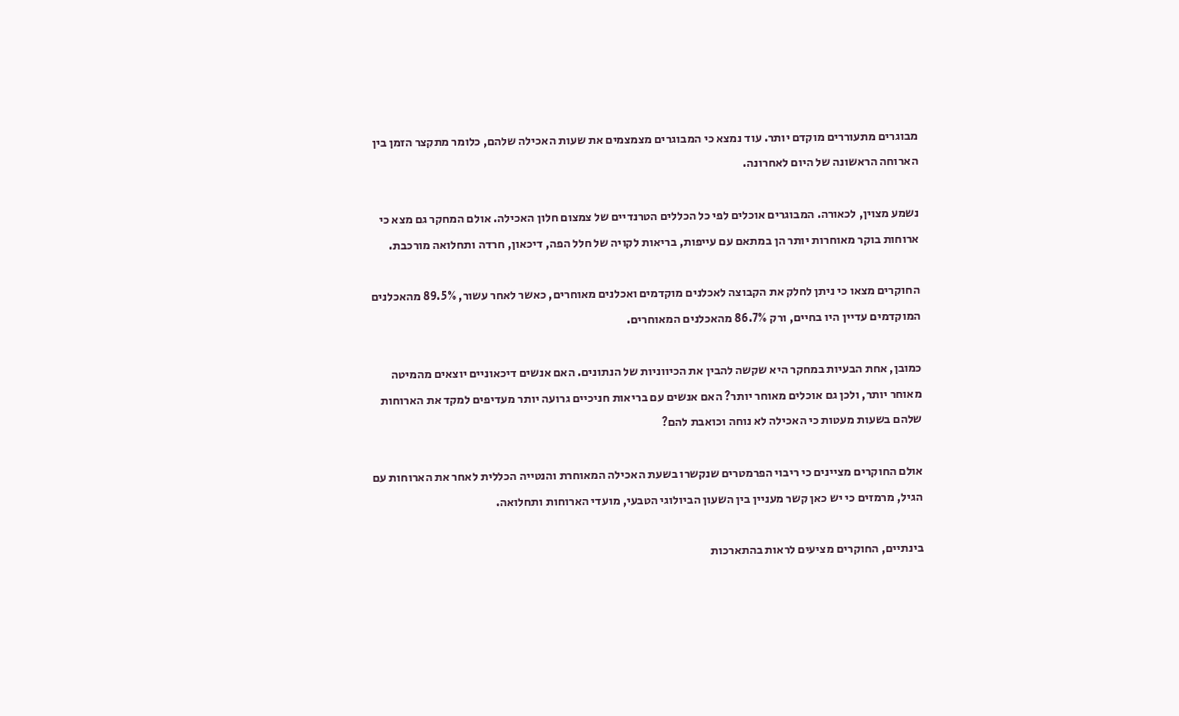מבוגרים מתעוררים מוקדם יותר. עוד נמצא כי המבוגרים מצמצמים את שעות האכילה שלהם, כלומר מתקצר הזמן בין הארוחה הראשונה של היום לאחרונה.

נשמע מצוין, לכאורה. המבוגרים אוכלים לפי כל הכללים הטרנדיים של צמצום חלון האכילה. אולם המחקר גם מצא כי ארוחות בוקר מאוחרות יותר הן במתאם עם עייפות, בריאות לקויה של חלל הפה, דיכאון, חרדה ותחלואה מורכבת.

החוקרים מצאו כי ניתן לחלק את הקבוצה לאכלנים מוקדמים ואכלנים מאוחרים, כאשר לאחר עשור, 89.5% מהאכלנים המוקדמים עדיין היו בחיים, ורק 86.7% מהאכלנים המאוחרים.

כמובן, אחת הבעיות במחקר היא שקשה להבין את הכיווניות של הנתונים. האם אנשים דיכאוניים יוצאים מהמיטה מאוחר יותר, ולכן גם אוכלים מאוחר יותר? האם אנשים עם בריאות חניכיים גרועה יותר מעדיפים למקד את הארוחות שלהם בשעות מעטות כי האכילה לא נוחה וכואבת להם?

אולם החוקרים מציינים כי ריבוי הפרמטרים שנקשרו בשעת האכילה המאוחרת והנטייה הכללית לאחר את הארוחות עם הגיל, מרמזים כי יש כאן קשר מעניין בין השעון הביולוגי הטבעי, מועדי הארוחות ותחלואה.

בינתיים, החוקרים מציעים לראות בהתארכות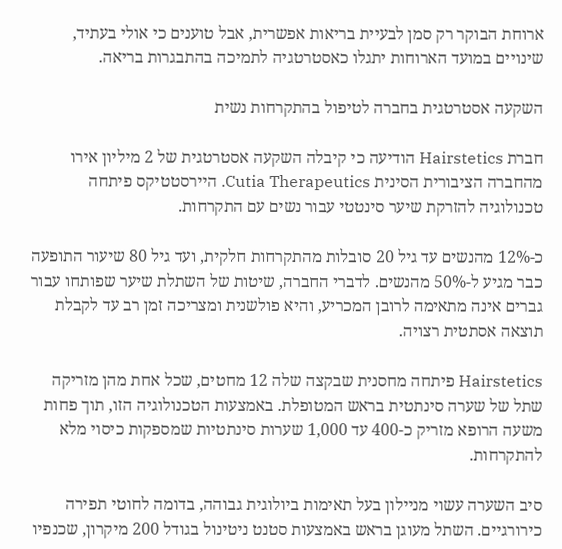ארוחת הבוקר רק סמן לבעיית בריאות אפשרית, אבל טוענים כי אולי בעתיד, שינויים במועד הארוחות יתגלו כאסטרטגיה לתמיכה בהתבגרות בריאה.

השקעה אסטרטגית בחברה לטיפול בהתקרחות נשית

חברת Hairstetics הודיעה כי קיבלה השקעה אסטרטגית של 2 מיליון אירו מהחברה הציבורית הסינית Cutia Therapeutics. היירסטטיקס פיתחה טכנולוגיה להזרקת שיער סינטטי עבור נשים עם התקרחות.

כ-12% מהנשים עד גיל 20 סובלות מהתקרחות חלקית, ועד גיל 80 שיעור התופעה כבר מגיע ל-50% מהנשים. לדברי החברה, שיטות של השתלת שיער שפותחו עבור גברים אינה מתאימה לרובן המכריע, והיא פולשנית ומצריכה זמן רב עד לקבלת תוצאה אסתטית רצויה.

Hairstetics פיתחה מחסנית שבקצה שלה 12 מחטים, שכל אחת מהן מזריקה שתל של שערה סינתטית בראש המטופלת. באמצעות הטכנולוגיה הזו, תוך פחות משעה הרופא מזריק כ-400 עד 1,000 שערות סינתטיות שמספקות כיסוי מלא להתקרחות.

סיב השערה עשוי מניילון בעל תאימות ביולוגית גבוהה, בדומה לחוטי תפירה כירורגיים. השתל מעוגן בראש באמצעות סטנט ניטינול בגודל 200 מיקרון, שכנפיו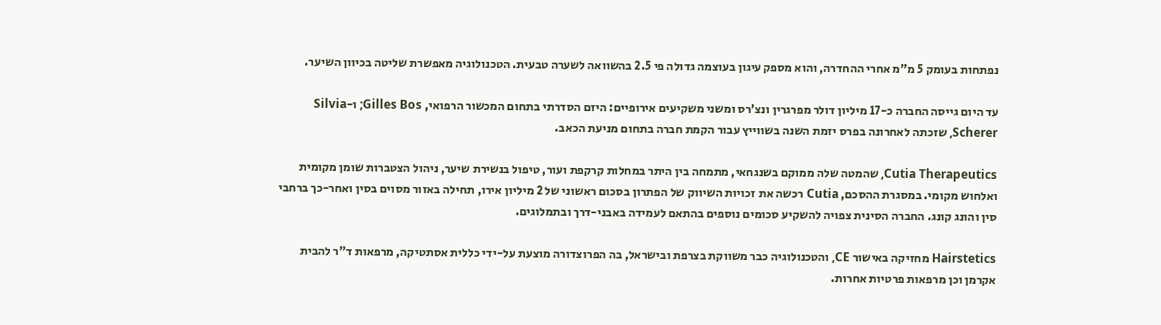נפתחות בעומק 5 מ"מ אחרי ההחדרה, והוא מספק עיגון בעוצמה גדולה פי 2.5 בהשוואה לשערה טבעית. הטכנולוגיה מאפשרת שליטה בכיוון השיער.

עד היום גייסה החברה כ-17 מיליון דולר מפרגרין ונצ'רס ומשני משקיעים אירופיים: היזם הסדרתי בתחום המכשור הרפואי, Gilles Bos; ו-Silvia Scherer, שזכתה לאחרונה בפרס יזמת השנה בשווייץ עבור הקמת חברה בתחום מניעת הכאב.

Cutia Therapeutics, שהמטה שלה ממוקם בשנגחאי, מתמחה בין היתר במחלות קרקפת ועור, טיפול בנשירת שיער, ניהול הצטברות שומן מקומית ואלחוש מקומי. במסגרת ההסכם, Cutia רכשה את זכויות השיווק של הפתרון בסכום ראשוני של 2 מיליון אירו, תחילה באזור מסוים בסין ואחר-כך ברחבי סין והונג קונג. החברה הסינית צפויה להשקיע סכומים נוספים בהתאם לעמידה באבני-דרך ובתמלוגים.

Hairstetics מחזיקה באישור CE, והטכנולוגיה כבר משווקת בצרפת ובישראל, בה הפרוצדורה מוצעת על-ידי כללית אסתטיקה, מרפאות ד"ר להבית אקרמן וכן מרפאות פרטיות אחרות.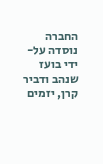החברה נוסדה על-ידי בועז שנהב ודביר קרן, יזמים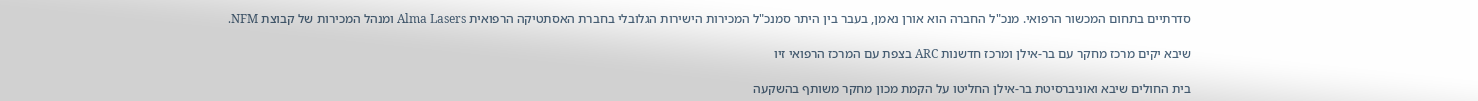סדרתיים בתחום המכשור הרפואי. מנכ"ל החברה הוא אורן נאמן, בעבר בין היתר סמנכ"ל המכירות הישירות הגלובלי בחברת האסתטיקה הרפואית Alma Lasers ומנהל המכירות של קבוצת NFM.

שיבא יקים מרכז מחקר עם בר-אילן ומרכז חדשנות ARC בצפת עם המרכז הרפואי זיו

בית החולים שיבא ואוניברסיטת בר-אילן החליטו על הקמת מכון מחקר משותף בהשקעה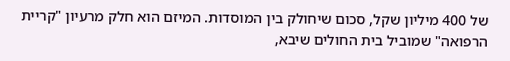של 400 מיליון שקל, סכום שיחולק בין המוסדות. המיזם הוא חלק מרעיון "קריית הרפואה" שמוביל בית החולים שיבא,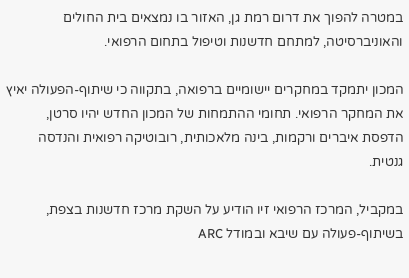במטרה להפוך את דרום רמת גן, האזור בו נמצאים בית החולים והאוניברסיטה, למתחם חדשנות וטיפול בתחום הרפואי.

המכון יתמקד במחקרים יישומיים ברפואה, בתקווה כי שיתוף-הפעולה יאיץ את המחקר הרפואי. תחומי ההתמחות של המכון החדש יהיו סרטן, הדפסת איברים ורקמות, בינה מלאכותית, רובוטיקה רפואית והנדסה גנטית.

במקביל, המרכז הרפואי זיו הודיע על השקת מרכז חדשנות בצפת, בשיתוף-פעולה עם שיבא ובמודל ARC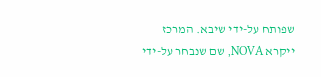שפותח על-ידי שיבא. המרכז ייקרא NOVA, שם שנבחר על-ידי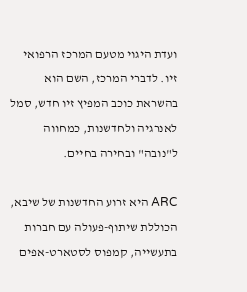ועדת היגוי מטעם המרכז הרפואי זיו. לדברי המרכז, השם הוא בהשראת כוכב המפיץ זיו חדש, סמל לאנרגיה ולחדשנות, כמחווה ל"נובה" ובחירה בחיים.

ARC היא זרוע החדשנות של שיבא, הכוללת שיתוף-פעולה עם חברות בתעשייה, קמפוס לסטארט-אפים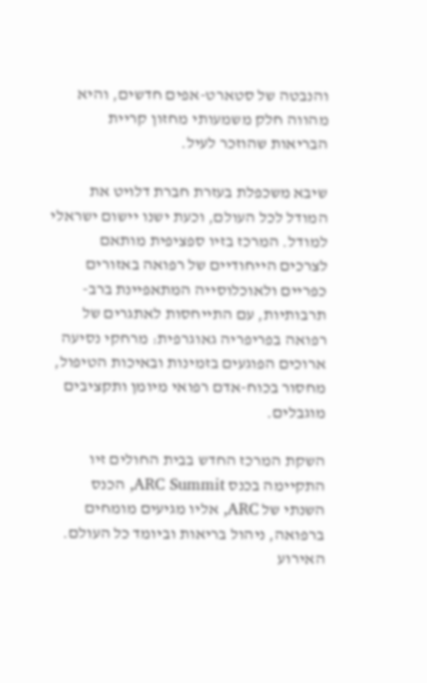והנבטה של סטארט-אפים חדשים, והיא מהווה חלק משמעותי מחזון קריית הבריאות שהוזכר לעיל.

שיבא משכפלת בעזרת חברת דלויט את המודל לכל העולם, וכעת ישנו יישום ישראלי למודל. המרכז בזיו ספציפית מותאם לצרכים הייחודיים של רפואה באזורים כפריים ולאוכלוסייה המתאפיינת ברב-תרבותיות, עם התייחסות לאתגרים של רפואה בפריפריה גאוגרפית: מרחקי נסיעה ארוכים הפוגעים בזמינות ובאיכות הטיפול, מחסור בכוח-אדם רפואי מיומן ותקציבים מוגבלים.

השקת המרכז החדש בבית החולים זיו התקיימה בכנס ARC Summit, הכנס השנתי של ARC, אליו מגיעים מומחים ברפואה, ניהול בריאות וביומד כל העולם. האירוע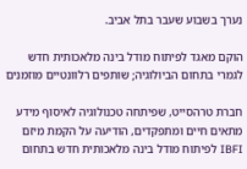נערך בשבוע שעבר בתל אביב.

הוקם מאגד לפיתוח מודל בינה מלאכותית חדש לגמרי בתחום הביולוגיה; שותפים רלוונטיים מוזמנים

חברת טרהסייט, שפיתחה טכנולוגיה לאיסוף מידע מתאים חיים ומתפקדים, הודיעה על הקמת מיזם IBFI לפיתוח מודל בינה מלאכותית חדש בתחום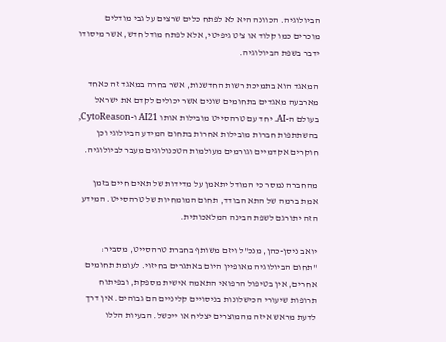הביולוגיה. הכוונה היא לא לפתח כלים שרצים על גבי מודלים מוכרים כמו קלוד או צ'ט גיפיטי, אלא לפתח מודל חדש, אשר מיסודו ידבר בשפת הביולוגיה.

המאגד הוא בתמיכת רשות החדשנות, אשר בחרה במאגד זה כאחד מארבעה מאגדים בתחומים שונים אשר יכולים לקדם את ישראל בעולם ה-AI. יחד עם טרהסייט מובילות אותו AI21 ו-CytoReason, בהשתתפות חברות מובילות אחרות בתחום המידע הביולוגי וכן חוקרים אקדמיים וגורמים מעולמות הטכנולוגים מעבר לביולוגיה.

מהחברה נמסר כי המודל יתאמן על מדידות של תאים חיים בזמן אמת ברמה של התא הבודד, תחום המומחיות של טרהסייט. המידע הזה יתורגם לשפת הבינה המלאכותית.

יואב ניסן-כהן, מנכ"ל ויזם משותף בחברת טרהסייט, מסביר: "תחום הביולוגיה מאופיין היום באתגרים בחיזוי. לעומת תחומים אחרים, אין בטיפול הרפואי התאמה אישית מספקת, ובפיתוח תרופות שיעורי הכישלונות בניסויים קליניים הם גבוהים. אין דרך לדעת מראש איזה מהמוצרים יצליח או ייכשל. הבעיות הללו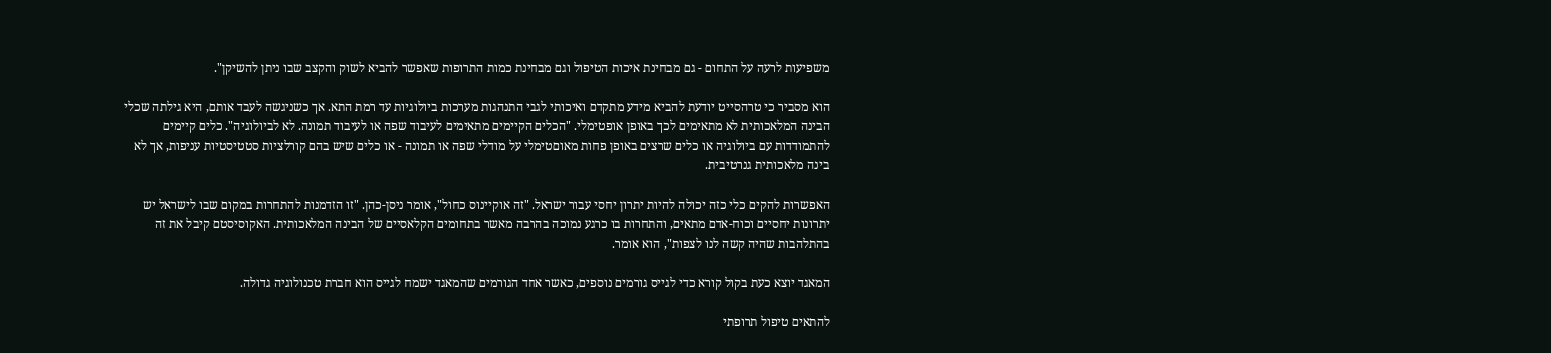משפיעות לרעה על התחום - גם מבחינת איכות הטיפול וגם מבחינת כמות התרופות שאפשר להביא לשוק והקצב שבו ניתן להשיקן".

הוא מסביר כי טרהסייט יודעת להביא מידע מתקדם ואיכותי לגבי התנהגות מערכות ביולוגיות עד רמת התא. אך כשניגשה לעבד אותם, היא גילתה שכלי הבינה המלאכותית לא מתאימים לכך באופן אופטימלי. "הכלים הקיימים מתאימים לעיבוד שפה או לעיבוד תמונה. לא לביולוגיה". כלים קיימים להתמודדות עם ביולוגיה או כלים שרצים באופן פחות מאוםטימלי על מודלי שפה או תמונה - או כלים שיש בהם קורלציות סטטיסטיות עניפות, אך לא בינה מלאכותית גנרטיבית.

האפשרות להקים כלי כזה יכולה להיות יתרון יחסי עבור ישראל. "זה אוקיינוס כחול", אומר ניסן-כהן. "זו הזדמנות להתחרות במקום שבו לישראל יש יתרונות יחסיים וכוח-אדם מתאים, והתחרות בו כרגע נמוכה בהרבה מאשר בתחומים הקלאסיים של הבינה המלאכותית. האקוסיסטם קיבל את זה בהתלהבות שהיה קשה לנו לצפות", הוא אומר.

המאגד יוצא כעת בקול קורא כדי לגייס גורמים נוספים, כאשר אחד הגורמים שהמאגד ישמח לגייס הוא חברת טכנולוגיה גדולה.

להתאים טיפול תרופתי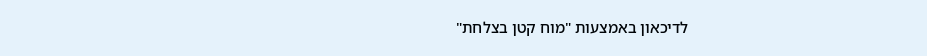לדיכאון באמצעות "מוח קטן בצלחת"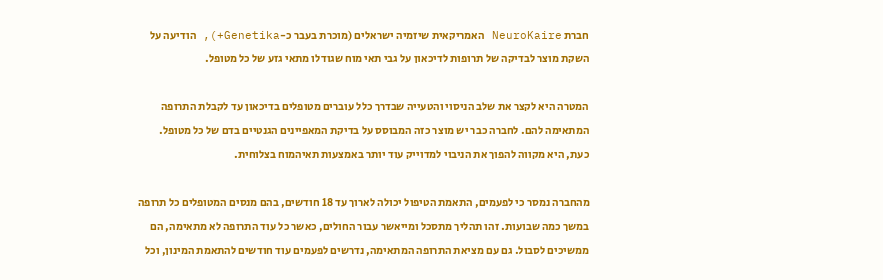חברת NeuroKaire האמריקאית שיזמיה ישראלים (מוכרת בעבר כ-Genetika+), הודיעה על השקת מוצר לבדיקה של תרופות לדיכאון על גבי תאי מוח שגודלו מתאי גזע של כל מטופל.

המטרה היא לקצר את שלב הניסוי והטעייה שבדרך כלל עוברים מטופלים בדיכאון עד לקבלת התרופה המתאימה להם. לחברה כבר יש מוצר כזה המבוסס על בדיקת המאפיינים הגנטיים בדם של כל מטופל. כעת, היא מקווה להפוך את הניבוי למדוייק עוד יותר באמצעות תאיהמוח בצלוחית.

מהחברה נמסר כי לפעמים, התאמת הטיפול יכולה לארוך עד 18 חודשים, בהם מנסים המטופלים כל תרופה במשך כמה שבועות. זהו תהליך מתסכל ומייאשר עבור החולים, כאשר כל עוד התרופה לא מתאימה, הם ממשיכים לסבול. גם עם מציאת התרופה המתאימה, נדרשים לפעמים עוד חודשים להתאמת המינון, וכל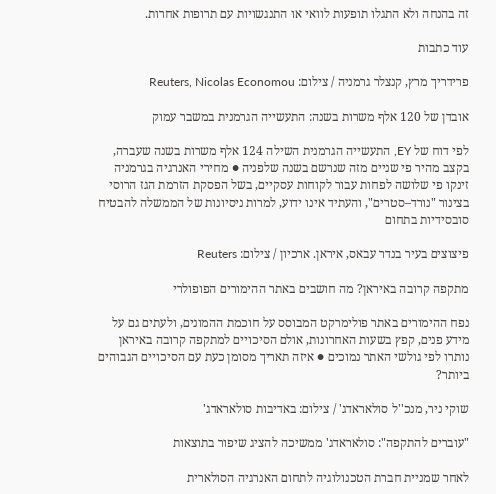זה בהנחה ולא התגלו תופעות לוואי או התנגשויות עם תרופות אחרות.

עוד כתבות

פרידריך מרץ, קנצלר גרמניה / צילום: Reuters, Nicolas Economou

אובדן של 120 אלף משרות בשנה: התעשייה הגרמנית במשבר עמוק

לפי דוח של EY, התעשייה הגרמנית השילה 124 אלף משרות בשנה שעברה, בקצב מהיר פי שניים מזה שנרשם בשנה שלפניה ● מחירי האנרגיה בגרמניה זינקו פי שלושה לפחות עבור לקוחות עסקיים, בשל הפסקת הזרמת הגז הרוסי בצינור "נורד–סטרים", והעתיד אינו ידוע, למרות ניסיונות של הממשלה להבטיח סובסידיות בתחום

פיצוצים בעיר בנדר עבאס, איראן. ארכיון / צילום: Reuters

מתקפה קרובה באיראן? מה חושבים באתר ההימורים הפופולרי

נפח ההימורים באתר פולימרקט המבוסס על חוכמת ההמונים, ולעתים גם על מידע פנים, קפץ בשעות האחרונות, אולם הסיכויים למתקפה קרובה באיראן נותרו לפי גולשי האתר נמוכים ● איזה תאריך מסומן כעת עם הסיכויים הגבוהים ביותר?

שוקי ניר, מנכ''ל סולאראדג' / צילום: באדיבות סולאראדג'

"עוברים להתקפה": סולאראדג' ממשיכה להציג שיפור בתוצאות

לאחר שמניית חברת הטכנולוגיה לתחום האנרגיה הסולארית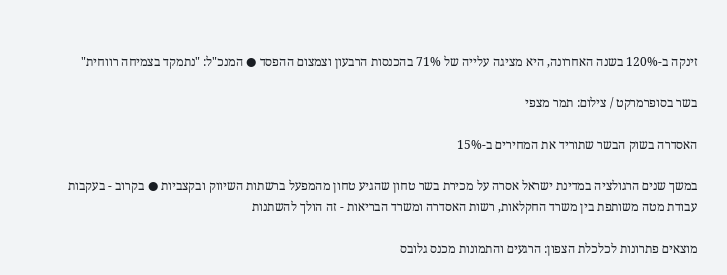זינקה ב-120% בשנה האחרונה, היא מציגה עלייה של 71% בהכנסות הרבעון וצמצום ההפסד ● המנכ"ל: "נתמקד בצמיחה רווחית"

בשר בסופרמרקט / צילום: תמר מצפי

האסדרה בשוק הבשר שתוריד את המחירים ב-15%

במשך שנים הרגולציה במדינת ישראל אסרה על מכירת בשר טחון שהגיע טחון מהמפעל ברשתות השיווק ובקצביות ● בקרוב - בעקבות עבודת מטה משותפת בין משרד החקלאות, רשות האסדרה ומשרד הבריאות - זה הולך להשתנות

מוצאים פתרונות לכלכלת הצפון: הרגעים והתמונות מכנס גלובס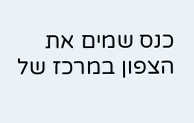כנס שמים את הצפון במרכז של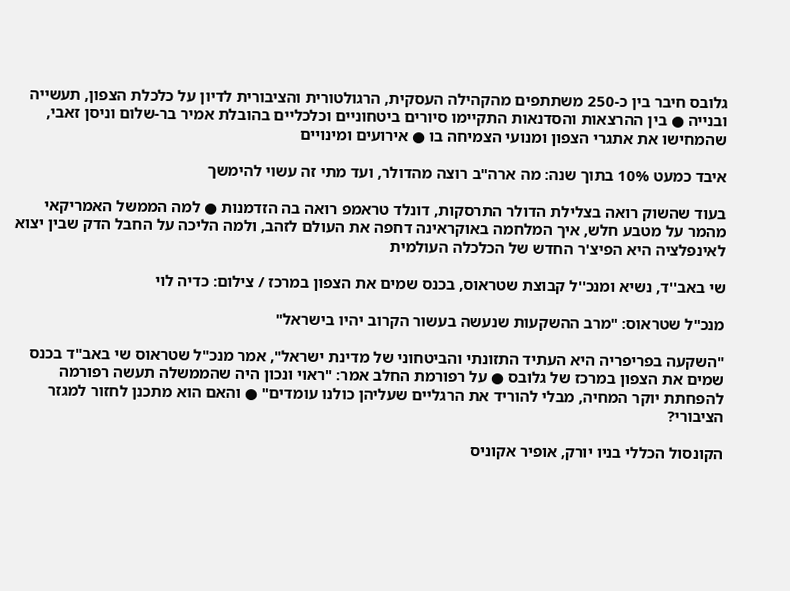גלובס חיבר בין כ-250 משתתפים מהקהילה העסקית, הרגולטורית והציבורית לדיון על כלכלת הצפון, תעשייה ובנייה ● בין ההרצאות והסדנאות התקיימו סיורים ביטחוניים וכלכליים בהובלת אמיר בר-שלום וניסן זאבי, שהמחישו את אתגרי הצפון ומנועי הצמיחה בו ● אירועים ומינויים

איבד כמעט 10% בתוך שנה: מה ארה"ב רוצה מהדולר, ועד מתי זה עשוי להימשך

בעוד שהשוק רואה בצלילת הדולר התרסקות, דונלד טראמפ רואה בה הזדמנות ● למה הממשל האמריקאי מהמר על מטבע חלש, איך המלחמה באוקראינה דחפה את העולם לזהב, ולמה הליכה על החבל הדק שבין יצוא לאינפלציה היא הפיצ'ר החדש של הכלכלה העולמית

שי באב''ד, נשיא ומנכ''ל קבוצת שטראוס, בכנס שמים את הצפון במרכז / צילום: כדיה לוי

מנכ"ל שטראוס: "מרב ההשקעות שנעשה בעשור הקרוב יהיו בישראל"

"השקעה בפריפריה היא העתיד התזונתי והביטחוני של מדינת ישראל", אמר מנכ"ל שטראוס שי באב"ד בכנס שמים את הצפון במרכז של גלובס ● על רפורמת החלב אמר: "ראוי ונכון היה שהממשלה תעשה רפורמה להפחתת יוקר המחיה, מבלי להוריד את הרגליים שעליהן כולנו עומדים" ● והאם הוא מתכנן לחזור למגזר הציבורי?

הקונסול הכללי בניו יורק, אופיר אקוניס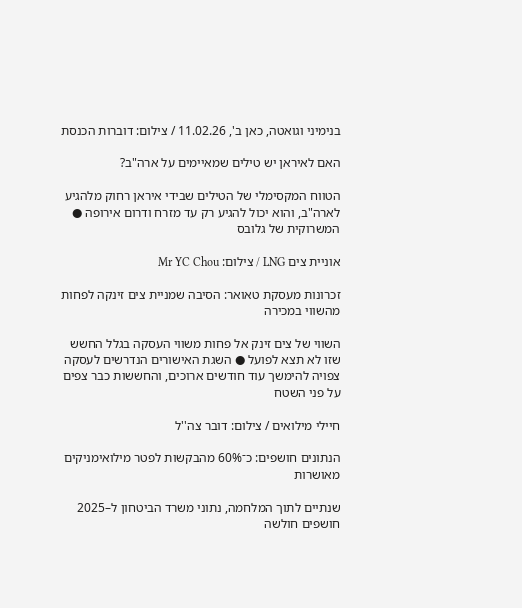בנימיני וגואטה, כאן ב', 11.02.26 / צילום: דוברות הכנסת

האם לאיראן יש טילים שמאיימים על ארה"ב?

הטווח המקסימלי של הטילים שבידי איראן רחוק מלהגיע לארה"ב, והוא יכול להגיע רק עד מזרח ודרום אירופה ● המשרוקית של גלובס

אוניית צים LNG / צילום: Mr YC Chou

זכרונות מעסקת טאואר: הסיבה שמניית צים זינקה לפחות מהשווי במכירה

השווי של צים זינק אל פחות משווי העסקה בגלל החשש שזו לא תצא לפועל ● השגת האישורים הנדרשים לעסקה צפויה להימשך עוד חודשים ארוכים, והחששות כבר צפים על פני השטח

חיילי מילואים / צילום: דובר צה''ל

הנתונים חושפים: כ־60% מהבקשות לפטר מילואימניקים מאושרות

שנתיים לתוך המלחמה, נתוני משרד הביטחון ל–2025 חושפים חולשה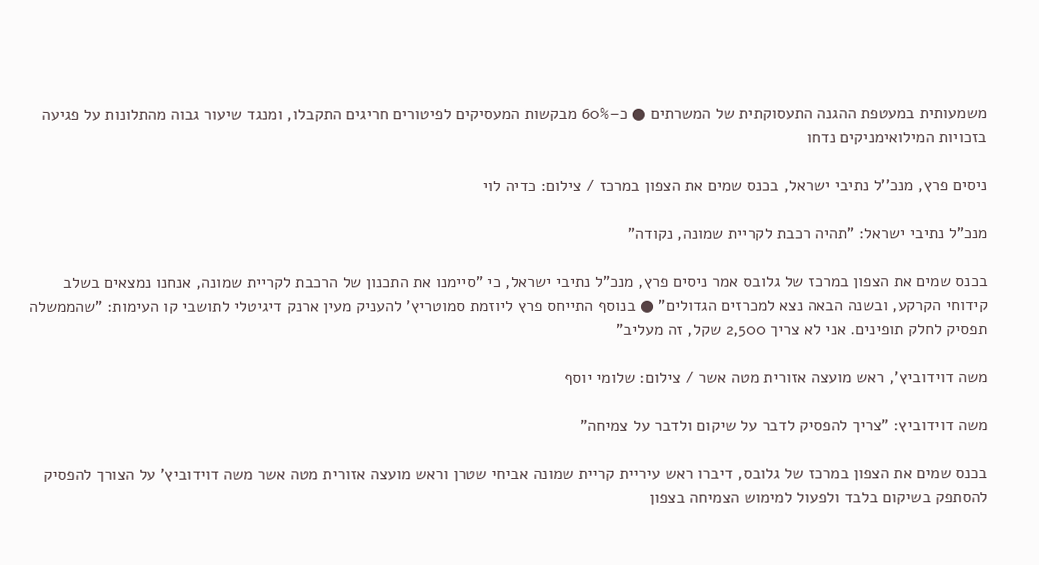משמעותית במעטפת ההגנה התעסוקתית של המשרתים ● כ–60% מבקשות המעסיקים לפיטורים חריגים התקבלו, ומנגד שיעור גבוה מהתלונות על פגיעה בזכויות המילואימניקים נדחו

ניסים פרץ, מנכ''ל נתיבי ישראל, בכנס שמים את הצפון במרכז / צילום: כדיה לוי

מנכ"ל נתיבי ישראל: "תהיה רכבת לקריית שמונה, נקודה"

בכנס שמים את הצפון במרכז של גלובס אמר ניסים פרץ, מנכ"ל נתיבי ישראל, כי "סיימנו את התכנון של הרכבת לקריית שמונה, אנחנו נמצאים בשלב קידוחי הקרקע, ובשנה הבאה נצא למכרזים הגדולים" ● בנוסף התייחס פרץ ליוזמת סמוטריץ' להעניק מעין ארנק דיגיטלי לתושבי קו העימות: "שהממשלה תפסיק לחלק תופינים. אני לא צריך 2,500 שקל, זה מעליב"

משה דוידוביץ', ראש מועצה אזורית מטה אשר / צילום: שלומי יוסף

משה דוידוביץ: "צריך להפסיק לדבר על שיקום ולדבר על צמיחה"

בכנס שמים את הצפון במרכז של גלובס, דיברו ראש עיריית קריית שמונה אביחי שטרן וראש מועצה אזורית מטה אשר משה דוידוביץ’ על הצורך להפסיק להסתפק בשיקום בלבד ולפעול למימוש הצמיחה בצפון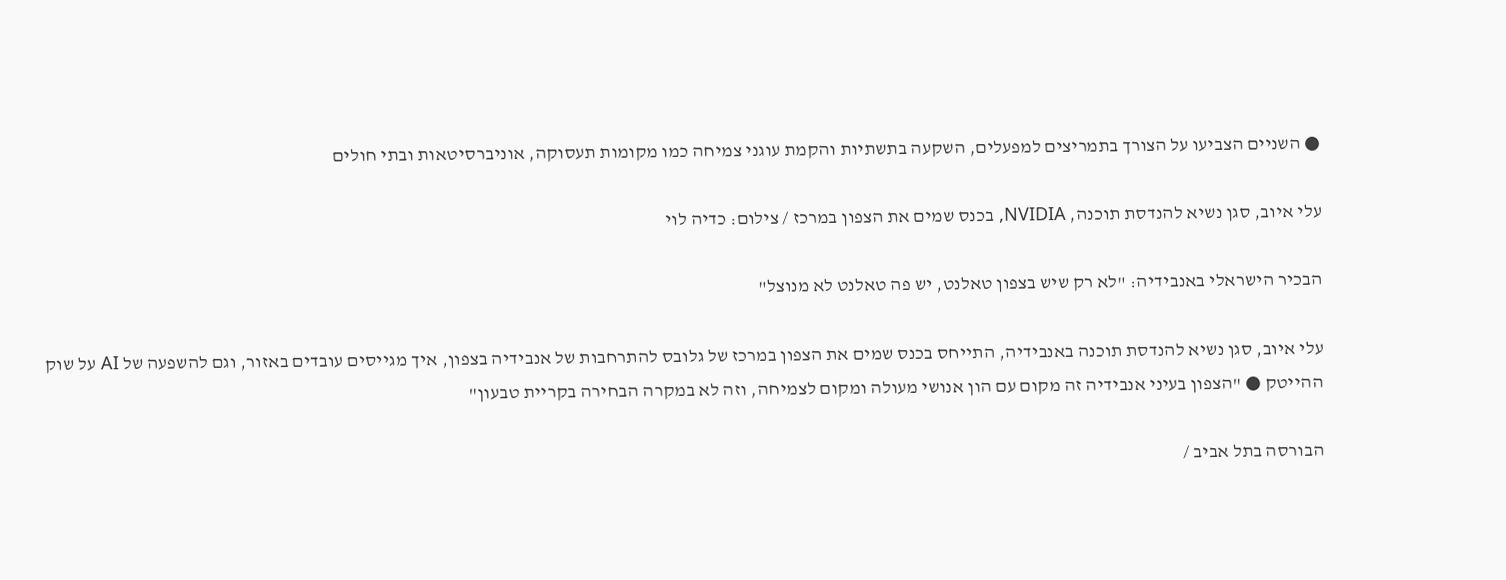● השניים הצביעו על הצורך בתמריצים למפעלים, השקעה בתשתיות והקמת עוגני צמיחה כמו מקומות תעסוקה, אוניברסיטאות ובתי חולים

עלי איוב, סגן נשיא להנדסת תוכנה, NVIDIA, בכנס שמים את הצפון במרכז / צילום: כדיה לוי

הבכיר הישראלי באנבידיה: "לא רק שיש בצפון טאלנט, יש פה טאלנט לא מנוצל"

עלי איוב, סגן נשיא להנדסת תוכנה באנבידיה, התייחס בכנס שמים את הצפון במרכז של גלובס להתרחבות של אנבידיה בצפון, איך מגייסים עובדים באזור, וגם להשפעה של AI על שוק ההייטק ● "הצפון בעיני אנבידיה זה מקום עם הון אנושי מעולה ומקום לצמיחה, וזה לא במקרה הבחירה בקריית טבעון"

הבורסה בתל אביב /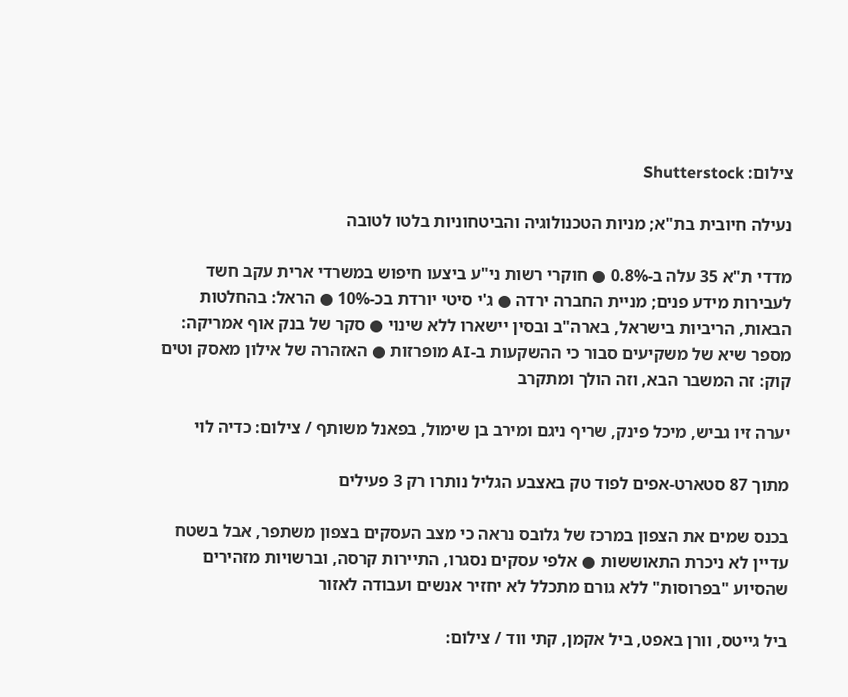צילום: Shutterstock

נעילה חיובית בת"א; מניות הטכנולוגיה והביטחוניות בלטו לטובה

מדדי ת"א 35 עלה ב-0.8% ● חוקרי רשות ני"ע ביצעו חיפוש במשרדי ארית עקב חשד לעבירות מידע פנים; מניית החברה ירדה ● ג'י סיטי יורדת בכ-10% ● הראל: בהחלטות הבאות, הריביות בישראל, בארה"ב ובסין יישארו ללא שינוי ● סקר של בנק אוף אמריקה: מספר שיא של משקיעים סבור כי ההשקעות ב-AI מופרזות ● האזהרה של אילון מאסק וטים קוק: זה המשבר הבא, וזה הולך ומתקרב

יערה זיו גביש, מיכל פינק, שריף ניגם ומירב בן שימול, בפאנל משותף / צילום: כדיה לוי

מתוך 87 סטארט-אפים לפוד טק באצבע הגליל נותרו רק 3 פעילים

בכנס שמים את הצפון במרכז של גלובס נראה כי מצב העסקים בצפון משתפר, אבל בשטח עדיין לא ניכרת התאוששות ● אלפי עסקים נסגרו, התיירות קרסה, וברשויות מזהירים שהסיוע "בפרוסות" ללא גורם מתכלל לא יחזיר אנשים ועבודה לאזור

ביל גייטס, וורן באפט, ביל אקמן, קתי ווד / צילום: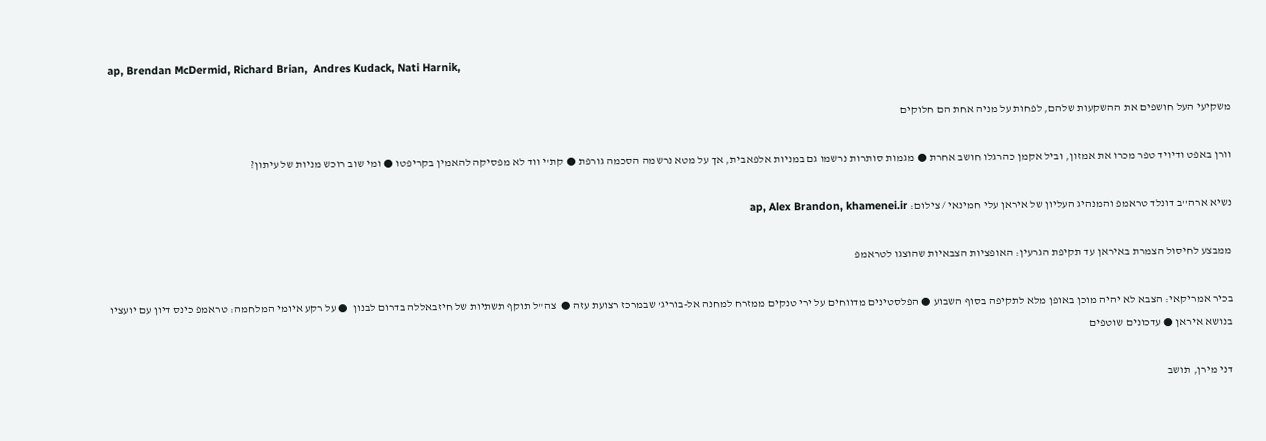ap, Brendan McDermid, Richard Brian,  Andres Kudack, Nati Harnik,

משקיעי העל חושפים את ההשקעות שלהם, לפחות על מניה אחת הם חלוקים

וורן באפט ודיויד טפר מכרו את אמזון, וביל אקמן כהרגלו חושב אחרת ● מגמות סותרות נרשמו גם במניות אלפאבית, אך על מטא נרשמה הסכמה גורפת ● קת'י ווד לא מפסיקה להאמין בקריפטו ● ומי שוב רוכש מניות של עיתון?

נשיא ארה''ב דונלד טראמפ והמנהיג העליון של איראן עלי חמינאי / צילום: ap, Alex Brandon, khamenei.ir

ממבצע לחיסול הצמרת באיראן עד תקיפת הגרעין: האופציות הצבאיות שהוצגו לטראמפ

בכיר אמריקאי: הצבא לא יהיה מוכן באופן מלא לתקיפה בסוף השבוע ● הפלסטינים מדווחים על ירי טנקים ממזרח למחנה אל-בוריג' שבמרכז רצועת עזה ●  צה"ל תוקף תשתיות של חיזבאללה בדרום לבנון  ● על רקע איומי המלחמה: טראמפ כינס דיון עם יועציו בנושא איראן ● עדכונים שוטפים

דני מירן, תושב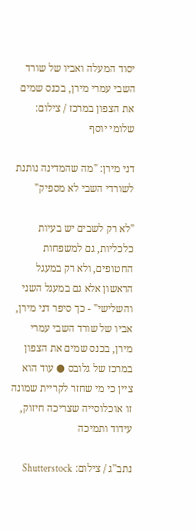יסוד המעלה ואביו של שורד השבי עמרי מירן, בכנס שמים את הצפון במרכז / צילום: שלומי יוסף

דני מירן: "מה שהמדינה נותנת לשורדי השבי לא מספיק"

"לא רק לשבים יש בעיות כלכליות, גם למשפחות החטופים, ולא רק במעגל הראשון אלא גם במעגל השני והשלישי" - כך סיפר דני מירן, אביו של שורד השבי עמרי מירן, בכנס שמים את הצפון במרכז של גלובס ● עוד הוא ציין כי מי שחזר לקריית שמונה זו אוכלוסייה שצריכה חיזוק, עידוד ותמיכה

נתב''ג / צילום: Shutterstock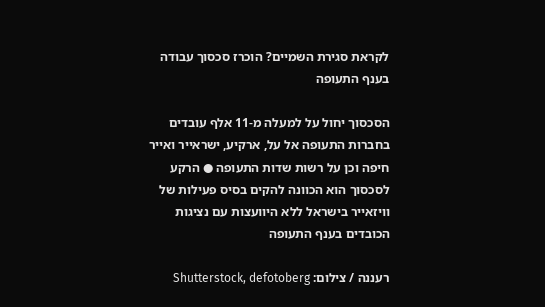לקראת סגירת השמיים? הוכרז סכסוך עבודה בענף התעופה

הסכסוך יחול על למעלה מ-11 אלף עובדים בחברות התעופה אל על, ארקיע, ישראייר ואייר חיפה וכן על רשות שדות התעופה ● הרקע לסכסוך הוא הכוונה להקים בסיס פעילות של וויזאייר בישראל ללא היוועצות עם נציגות הכובדים בענף התעופה

רעננה / צילום: Shutterstock, defotoberg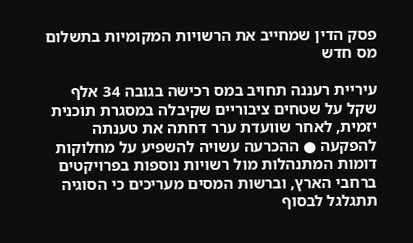פסק הדין שמחייב את הרשויות המקומיות בתשלום מס חדש

עיריית רעננה תחויב במס רכישה בגובה 34 אלף שקל על שטחים ציבוריים שקיבלה במסגרת תוכנית יזמית, לאחר שוועדת ערר דחתה את טענתה להפקעה ● ההכרעה עשויה להשפיע על מחלוקות דומות המתנהלות מול רשויות נוספות בפרויקטים ברחבי הארץ, וברשות המסים מעריכים כי הסוגיה תתגלגל לבסוף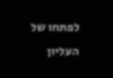לפתחו של העליון